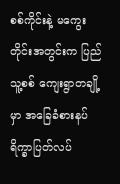စစ်ကိုင်းနဲ့ မကွေးတိုင်းအတွင်းက ပြည်သူ့စစ် ကျေးရွာတချို့မှာ အခြေခံစားနပ်ရိက္ခာပြတ်လပ်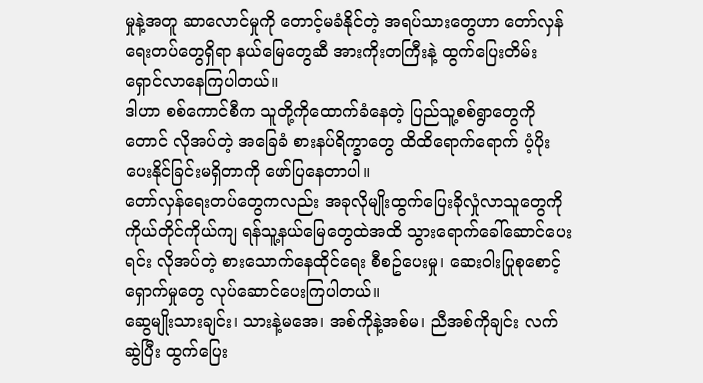မှုနဲ့အတူ ဆာလောင်မှုကို တောင့်မခံနိုင်တဲ့ အရပ်သားတွေဟာ တော်လှန်ရေးတပ်တွေရှိရာ နယ်မြေတွေဆီ အားကိုးတကြီးနဲ့ ထွက်ပြေးတိမ်းရှောင်လာနေကြပါတယ်။
ဒါဟာ စစ်ကောင်စီက သူတို့ကိုထောက်ခံနေတဲ့ ပြည်သူ့စစ်ရွာတွေကိုတောင် လိုအပ်တဲ့ အခြေခံ စားနပ်ရိက္ခာတွေ ထိထိရောက်ရောက် ပံ့ပိုးပေးနိုင်ခြင်းမရှိတာကို ဖော်ပြနေတာပါ။
တော်လှန်ရေးတပ်တွေကလည်း အခုလိုမျိုးထွက်ပြေးခိုလှုံလာသူတွေကို ကိုယ်တိုင်ကိုယ်ကျ ရန်သူ့နယ်မြေတွေထဲအထိ သွားရောက်ခေါ်ဆောင်ပေးရင်း လိုအပ်တဲ့ စားသောက်နေထိုင်ရေး စီစဥ်ပေးမှု၊ ဆေးဝါးပြုစုစောင့်ရှောက်မှုတွေ လုပ်ဆောင်ပေးကြပါတယ်။
ဆွေမျိုးသားချင်း၊ သားနဲ့မအေ၊ အစ်ကိုနဲ့အစ်မ၊ ညီအစ်ကိုချင်း လက်ဆွဲပြီး ထွက်ပြေး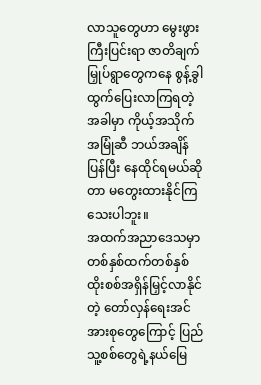လာသူတွေဟာ မွေးဖွားကြီးပြင်းရာ ဇာတိချက်မြှုပ်ရွာတွေကနေ စွန့်ခွါထွက်ပြေးလာကြရတဲ့အခါမှာ ကိုယ့်အသိုက်အမြုံဆီ ဘယ်အချိန်ပြန်ပြီး နေထိုင်ရမယ်ဆိုတာ မတွေးထားနိုင်ကြသေးပါဘူး။
အထက်အညာဒေသမှာ တစ်နှစ်ထက်တစ်နှစ် ထိုးစစ်အရှိန်မြှင့်လာနိုင်တဲ့ တော်လှန်ရေးအင်အားစုတွေကြောင့် ပြည်သူ့စစ်တွေရဲ့နယ်မြေ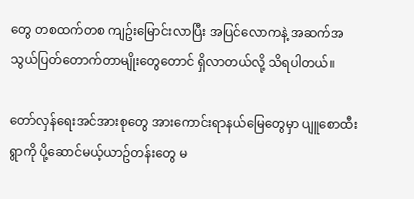တွေ တစထက်တစ ကျဥ်းမြောင်းလာပြီး အပြင်လောကနဲ့ အဆက်အသွယ်ပြတ်တောက်တာမျိုးတွေတောင် ရှိလာတယ်လို့ သိရပါတယ်။

တော်လှန်ရေးအင်အားစုတွေ အားကောင်းရာနယ်မြေတွေမှာ ပျူစောထီးရွာကို ပို့ဆောင်မယ့်ယာဥ်တန်းတွေ မ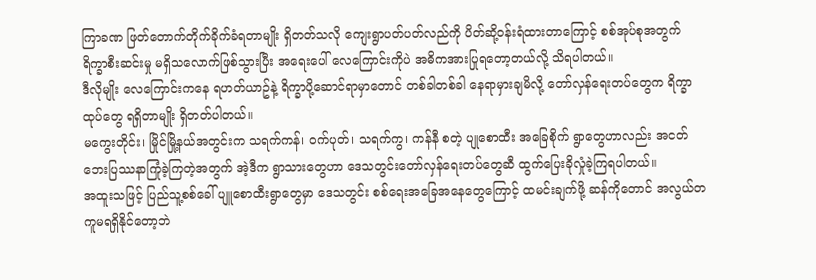ကြာခဏ ဖြတ်တောက်တိုက်ခိုက်ခံရတာမျိုး ရှိတတ်သလို ကျေးရွာပတ်ပတ်လည်ကို ပိတ်ဆို့ဝန်းရံထားတာကြောင့် စစ်အုပ်စုအတွက် ရိက္ခာစီးဆင်းမှု မရှိသလောက်ဖြစ်သွားပြီး အရေးပေါ် လေကြောင်းကိုပဲ အဓိကအားပြုရတော့တယ်လို့ သိရပါတယ်။
ဒီလိုမျိုး လေကြောင်းကနေ ရဟတ်ယာဥ်နဲ့ ရိက္ခာပို့ဆောင်ရာမှာတောင် တစ်ခါတစ်ခါ နေရာမှားချမိလို့ တော်လှန်ရေးတပ်တွေက ရိက္ခာထုပ်တွေ ရရှိတာမျိုး ရှိတတ်ပါတယ်။
မကွေးတိုင်း၊ မြိုင်မြို့နယ်အတွင်းက သရက်ကန်၊ ဝက်ပုတ်၊ သရက်ကွ၊ ကန်နီ စတဲ့ ပျုစောထီး အခြေစိုက် ရွာတွေဟာလည်း အငတ်ဘေးပြဿနာကြုံခဲ့ကြတဲ့အတွက် အဲ့ဒီက ရွာသားတွေဟာ ဒေသတွင်းတော်လှန်ရေးတပ်တွေဆီ ထွက်ပြေးခိုလှုံခဲ့ကြရပါတယ်။
အထူးသဖြင့် ပြည်သူ့စစ်ခေါ် ပျူစောထီးရွာတွေမှာ ဒေသတွင်း စစ်ရေးအခြေအနေတွေကြောင့် ထမင်းချက်ဖို့ ဆန်ကိုတောင် အလွယ်တကူမရရှိနိုင်တော့ဘဲ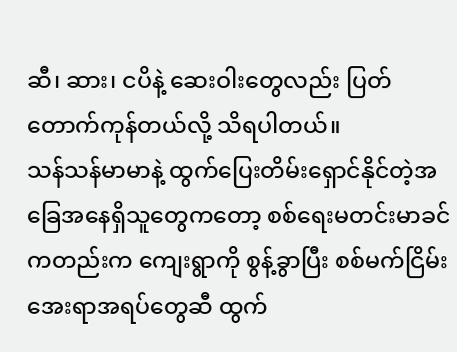ဆီ၊ ဆား၊ ငပိနဲ့ ဆေးဝါးတွေလည်း ပြတ်တောက်ကုန်တယ်လို့ သိရပါတယ်။
သန်သန်မာမာနဲ့ ထွက်ပြေးတိမ်းရှောင်နိုင်တဲ့အခြေအနေရှိသူတွေကတော့ စစ်ရေးမတင်းမာခင်ကတည်းက ကျေးရွာကို စွန့်ခွာပြီး စစ်မက်ငြိမ်းအေးရာအရပ်တွေဆီ ထွက်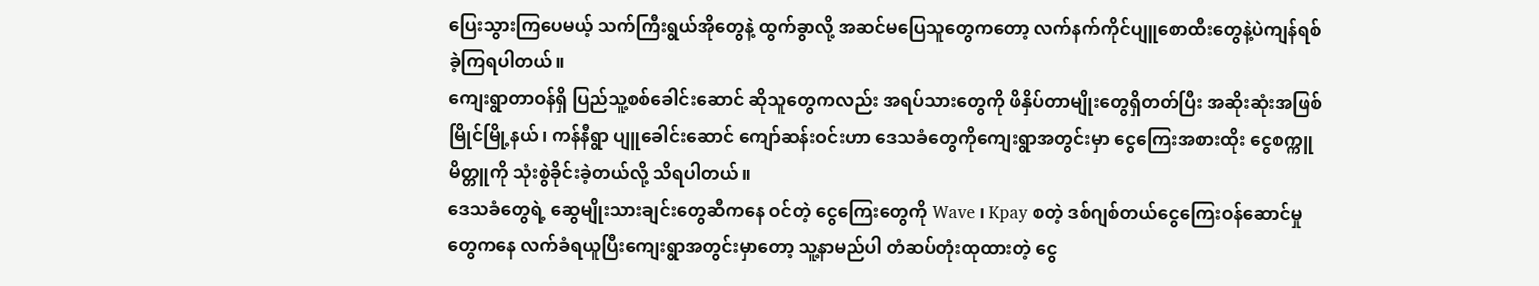ပြေးသွားကြပေမယ့် သက်ကြီးရွယ်အိုတွေနဲ့ ထွက်ခွာလို့ အဆင်မပြေသူတွေကတော့ လက်နက်ကိုင်ပျူစောထီးတွေနဲ့ပဲကျန်ရစ်ခဲ့ကြရပါတယ်။
ကျေးရွာတာဝန်ရှိ ပြည်သူ့စစ်ခေါင်းဆောင် ဆိုသူတွေကလည်း အရပ်သားတွေကို ဖိနှိပ်တာမျိုးတွေရှိတတ်ပြီး အဆိုးဆုံးအဖြစ် မြိုင်မြို့နယ်၊ ကန်နီရွာ ပျူခေါင်းဆောင် ကျော်ဆန်းဝင်းဟာ ဒေသခံတွေကိုကျေးရွာအတွင်းမှာ ငွေကြေးအစားထိုး ငွေစက္ကူမိတ္တူကို သုံးစွဲခိုင်းခဲ့တယ်လို့ သိရပါတယ်။
ဒေသခံတွေရဲ့ ဆွေမျိုးသားချင်းတွေဆီကနေ ဝင်တဲ့ ငွေကြေးတွေကို Wave ၊ Kpay စတဲ့ ဒစ်ဂျစ်တယ်ငွေကြေးဝန်ဆောင်မှုတွေကနေ လက်ခံရယူပြီးကျေးရွာအတွင်းမှာတော့ သူ့နာမည်ပါ တံဆပ်တုံးထုထားတဲ့ ငွေ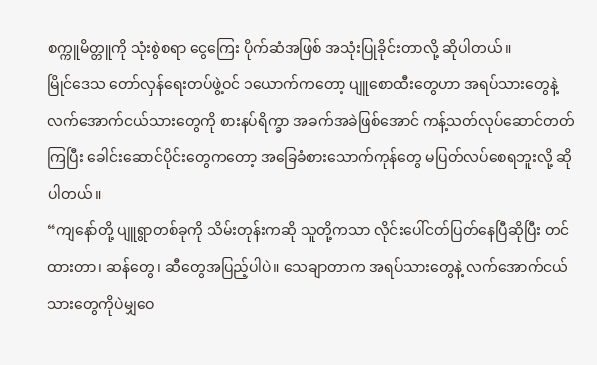စက္ကူမိတ္တူကို သုံးစွဲစရာ ငွေကြေး ပိုက်ဆံအဖြစ် အသုံးပြုခိုင်းတာလို့ ဆိုပါတယ်။
မြိုင်ဒေသ တော်လှန်ရေးတပ်ဖွဲ့ဝင် ၁ယောက်ကတော့ ပျူစောထီးတွေဟာ အရပ်သားတွေနဲ့ လက်အောက်ငယ်သားတွေကို စားနပ်ရိက္ခာ အခက်အခဲဖြစ်အောင် ကန့်သတ်လုပ်ဆောင်တတ်ကြပြီး ခေါင်းဆောင်ပိုင်းတွေကတော့ အခြေခံစားသောက်ကုန်တွေ မပြတ်လပ်စေရဘူးလို့ ဆိုပါတယ်။
“ကျနော်တို့ ပျူရွာတစ်ခုကို သိမ်းတုန်းကဆို သူတို့ကသာ လိုင်းပေါ်ငတ်ပြတ်နေပြီဆိုပြီး တင်ထားတာ၊ ဆန်တွေ၊ ဆီတွေအပြည့်ပါပဲ။ သေချာတာက အရပ်သားတွေနဲ့ လက်အောက်ငယ်သားတွေကိုပဲမျှဝေ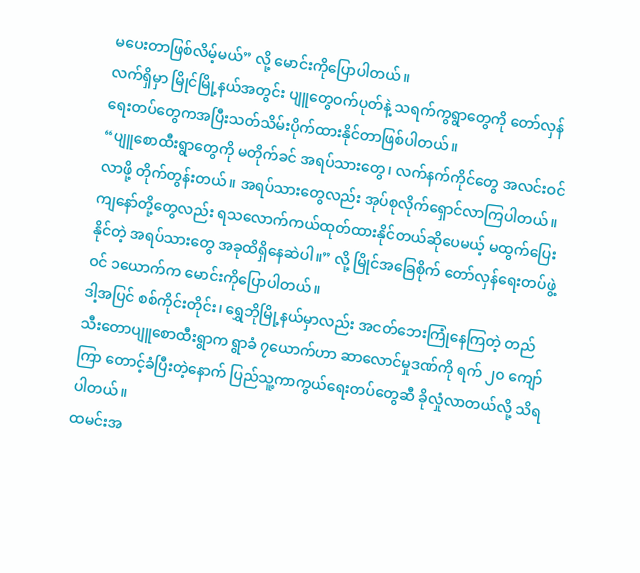မပေးတာဖြစ်လိမ့်မယ်” လို့ မောင်းကိုပြောပါတယ်။
လက်ရှိမှာ မြိုင်မြို့နယ်အတွင်း ပျူတွေဝက်ပုတ်နဲ့ သရက်ကွရွာတွေကို တော်လှန်ရေးတပ်တွေကအပြီးသတ်သိမ်းပိုက်ထားနိုင်တာဖြစ်ပါတယ်။
“ပျူစောထီးရွာတွေကို မတိုက်ခင် အရပ်သားတွေ၊ လက်နက်ကိုင်တွေ အလင်းဝင်လာဖို့ တိုက်တွန်းတယ်။ အရပ်သားတွေလည်း အုပ်စုလိုက်ရှောင်လာကြပါတယ်။ ကျနော်တို့တွေလည်း ရသလောက်ကယ်ထုတ်ထားနိုင်တယ်ဆိုပေမယ့် မထွက်ပြေးနိုင်တဲ့ အရပ်သားတွေ အခုထိရှိနေဆဲပါ။” လို့ မြိုင်အခြေစိုက် တော်လှန်ရေးတပ်ဖွဲ့ဝင် ၁ယောက်က မောင်းကိုပြောပါတယ်။
ဒါ့အပြင် စစ်ကိုင်းတိုင်း၊ ရွှေဘိုမြို့နယ်မှာလည်း အငတ်ဘေးကြုံနေကြတဲ့ တည်သီးတောပျူစောထီးရွာက ရွာခံ ၇ယောက်ဟာ ဆာလောင်မှုဒဏ်ကို ရက် ၂၀ ကျော်ကြာ တောင့်ခံပြီးတဲ့နောက် ပြည်သူ့ကာကွယ်ရေးတပ်တွေဆီ ခိုလှုံလာတယ်လို့ သိရပါတယ်။
ထမင်းအ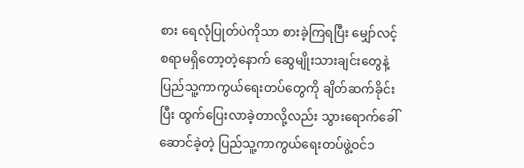စား ရေလုံပြုတ်ပဲကိုသာ စားခဲ့ကြရပြီး မျှော်လင့်စရာမရှိတော့တဲ့နောက် ဆွေမျိုးသားချင်းတွေနဲ့ ပြည်သူ့ကာကွယ်ရေးတပ်တွေကို ချိတ်ဆက်ခိုင်းပြီး ထွက်ပြေးလာခဲ့တာလို့လည်း သွားရောက်ခေါ်ဆောင်ခဲ့တဲ့ ပြည်သူ့ကာကွယ်ရေးတပ်ဖွဲ့ဝင်၁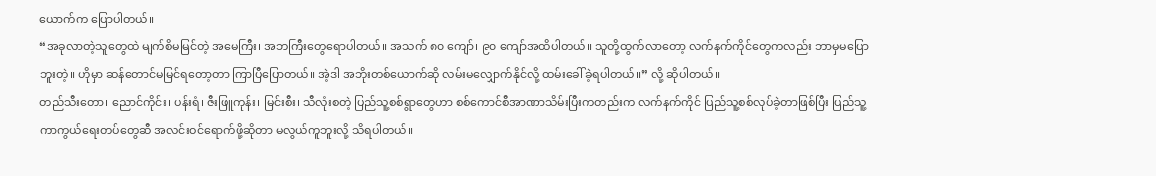ယောက်က ပြောပါတယ်။
“အခုလာတဲ့သူတွေထဲ မျက်စိမမြင်တဲ့ အမေကြီး၊ အဘကြီးတွေရောပါတယ်။ အသက် ၈၀ ကျော်၊ ၉၀ ကျော်အထိပါတယ်။ သူတို့ထွက်လာတော့ လက်နက်ကိုင်တွေကလည်း ဘာမှမပြောဘူးတဲ့။ ဟိုမှာ ဆန်တောင်မမြင်ရတော့တာ ကြာပြီပြောတယ်။ အဲ့ဒါ အဘိုးတစ်ယောက်ဆို လမ်းမလျှောက်နိုင်လို့ ထမ်းခေါ်ခဲ့ရပါတယ်။” လို့ ဆိုပါတယ်။
တည်သီးတော၊ ညောင်ကိုင်း၊ ပန်းရံ၊ ဇီးဖြူကုန်း၊ မြင်းစီး၊ သီလုံးစတဲ့ ပြည်သူ့စစ်ရွာတွေဟာ စစ်ကောင်စီအာဏာသိမ်းပြီးကတည်းက လက်နက်ကိုင် ပြည်သူ့စစ်လုပ်ခဲ့တာဖြစ်ပြီး ပြည်သူ့ကာကွယ်ရေးတပ်တွေဆီ အလင်းဝင်ရောက်ဖို့ဆိုတာ မလွယ်ကူဘူးလို့ သိရပါတယ်။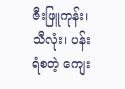ဇီးဖြူကုန်း၊ သီလုံး၊ ပန်းရံစတဲ့ ကျေး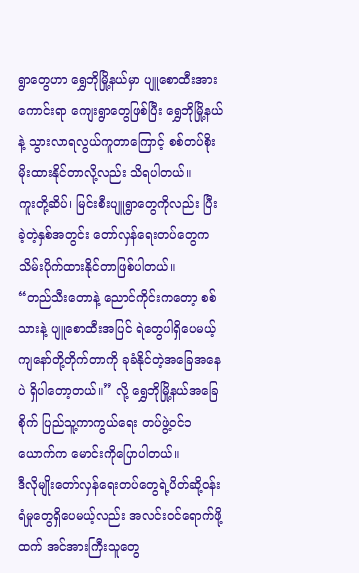ရွာတွေဟာ ရွှေဘိုမြို့နယ်မှာ ပျူစောထီးအားကောင်းရာ ကျေးရွာတွေဖြစ်ပြီး ရွှေဘိုမြို့နယ်နဲ့ သွားလာရလွယ်ကူတာကြောင့် စစ်တပ်စိုးမိုးထားနိုင်တာလို့လည်း သိရပါတယ်။
ကူးတို့ဆိပ်၊ မြင်းစီးပျူရွာတွေကိုလည်း ပြီးခဲ့တဲ့နှစ်အတွင်း တော်လှန်ရေးတပ်တွေက သိမ်းပိုက်ထားနိုင်တာဖြစ်ပါတယ်။
“တည်သီးတောနဲ့ ညောင်ကိုင်းကတော့ စစ်သားနဲ့ ပျူစောထီးအပြင် ရဲတွေပါရှိပေမယ့် ကျနော်တို့တိုက်တာကို ခုခံနိုင်တဲ့အခြေအနေပဲ ရှိပါတော့တယ်။” လို့ ရွှေဘိုမြို့နယ်အခြေစိုက် ပြည်သူ့ကာကွယ်ရေး တပ်ဖွဲ့ဝင်၁ယောက်က မောင်းကိုပြောပါတယ်။
ဒီလိုမျိုးတော်လှန်ရေးတပ်တွေရဲ့ပိတ်ဆို့ဝန်းရံမှုတွေရှိပေမယ့်လည်း အလင်းဝင်ရောက်ဖို့ထက် အင်အားကြီးသူတွေ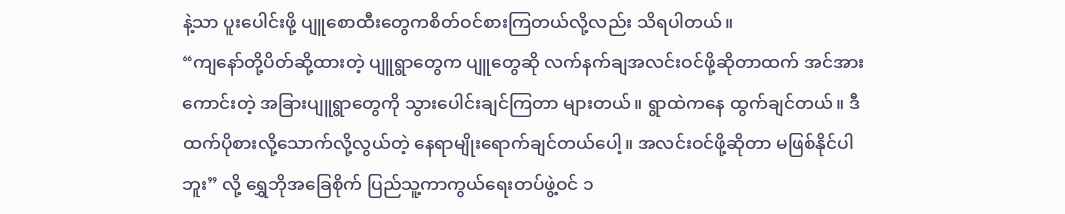နဲ့သာ ပူးပေါင်းဖို့ ပျူစောထီးတွေကစိတ်ဝင်စားကြတယ်လို့လည်း သိရပါတယ်။
“ကျနော်တို့ပိတ်ဆို့ထားတဲ့ ပျူရွာတွေက ပျူတွေဆို လက်နက်ချအလင်းဝင်ဖို့ဆိုတာထက် အင်အားကောင်းတဲ့ အခြားပျူရွာတွေကို သွားပေါင်းချင်ကြတာ များတယ်။ ရွာထဲကနေ ထွက်ချင်တယ်။ ဒီထက်ပိုစားလို့သောက်လို့လွယ်တဲ့ နေရာမျိုးရောက်ချင်တယ်ပေါ့။ အလင်းဝင်ဖို့ဆိုတာ မဖြစ်နိုင်ပါဘူး” လို့ ရွှေဘိုအခြေစိုက် ပြည်သူ့ကာကွယ်ရေးတပ်ဖွဲ့ဝင် ၁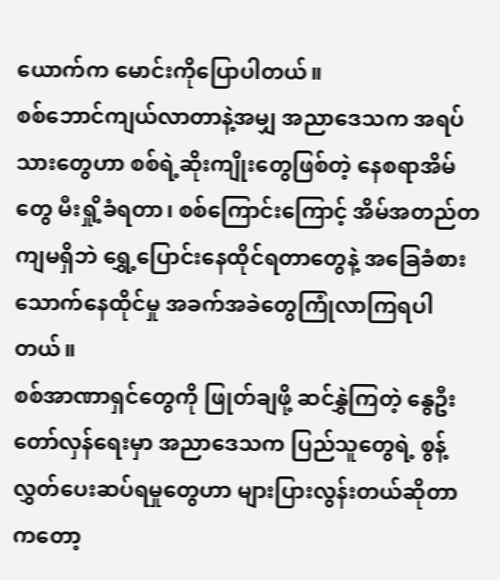ယောက်က မောင်းကိုပြောပါတယ်။
စစ်ဘောင်ကျယ်လာတာနဲ့အမျှ အညာဒေသက အရပ်သားတွေဟာ စစ်ရဲ့ဆိုးကျိုးတွေဖြစ်တဲ့ နေစရာအိမ်တွေ မီးရှို့ခံရတာ၊ စစ်ကြောင်းကြောင့် အိမ်အတည်တကျမရှိဘဲ ရွှေ့ပြောင်းနေထိုင်ရတာတွေနဲ့ အခြေခံစားသောက်နေထိုင်မှု အခက်အခဲတွေကြုံလာကြရပါတယ်။
စစ်အာဏာရှင်တွေကို ဖြုတ်ချဖို့ ဆင်နွှဲကြတဲ့ နွေဦးတော်လှန်ရေးမှာ အညာဒေသက ပြည်သူတွေရဲ့ စွန့်လွှတ်ပေးဆပ်ရမှုတွေဟာ များပြားလွန်းတယ်ဆိုတာကတော့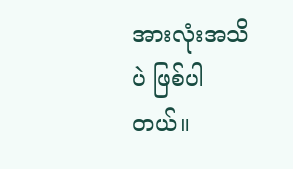အားလုံးအသိပဲ ဖြစ်ပါတယ်။